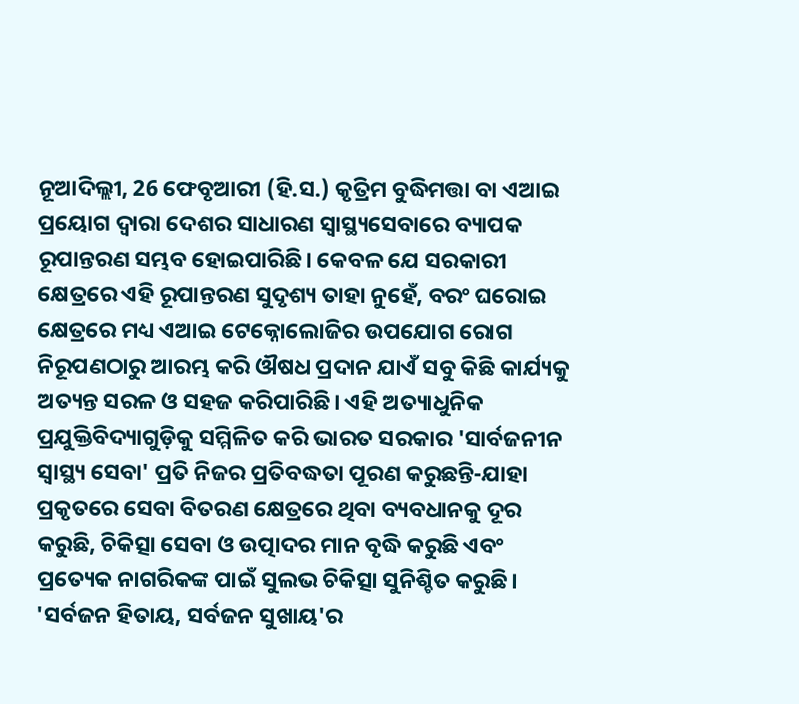ନୂଆଦିଲ୍ଲୀ, 26 ଫେବୃଆରୀ (ହି.ସ.) କୃତ୍ରିମ ବୁଦ୍ଧିମତ୍ତା ବା ଏଆଇ ପ୍ରୟୋଗ ଦ୍ୱାରା ଦେଶର ସାଧାରଣ ସ୍ୱାସ୍ଥ୍ୟସେବାରେ ବ୍ୟାପକ ରୂପାନ୍ତରଣ ସମ୍ଭବ ହୋଇପାରିଛି। କେବଳ ଯେ ସରକାରୀ କ୍ଷେତ୍ରରେ ଏହି ରୂପାନ୍ତରଣ ସୁଦୃଶ୍ୟ ତାହା ନୁହେଁ, ବରଂ ଘରୋଇ କ୍ଷେତ୍ରରେ ମଧ୍ୟ ଏଆଇ ଟେକ୍ନୋଲୋଜିର ଉପଯୋଗ ରୋଗ ନିରୂପଣଠାରୁ ଆରମ୍ଭ କରି ଔଷଧ ପ୍ରଦାନ ଯାଏଁ ସବୁ କିଛି କାର୍ଯ୍ୟକୁ ଅତ୍ୟନ୍ତ ସରଳ ଓ ସହଜ କରିପାରିଛି। ଏହି ଅତ୍ୟାଧୁନିକ ପ୍ରଯୁକ୍ତିବିଦ୍ୟାଗୁଡ଼ିକୁ ସମ୍ମିଳିତ କରି ଭାରତ ସରକାର 'ସାର୍ବଜନୀନ ସ୍ୱାସ୍ଥ୍ୟ ସେବା' ପ୍ରତି ନିଜର ପ୍ରତିବଦ୍ଧତା ପୂରଣ କରୁଛନ୍ତି-ଯାହା ପ୍ରକୃତରେ ସେବା ବିତରଣ କ୍ଷେତ୍ରରେ ଥିବା ବ୍ୟବଧାନକୁ ଦୂର କରୁଛି, ଚିକିତ୍ସା ସେବା ଓ ଉତ୍ପାଦର ମାନ ବୃଦ୍ଧି କରୁଛି ଏବଂ ପ୍ରତ୍ୟେକ ନାଗରିକଙ୍କ ପାଇଁ ସୁଲଭ ଚିକିତ୍ସା ସୁନିଶ୍ଚିତ କରୁଛି।
'ସର୍ବଜନ ହିତାୟ, ସର୍ବଜନ ସୁଖାୟ'ର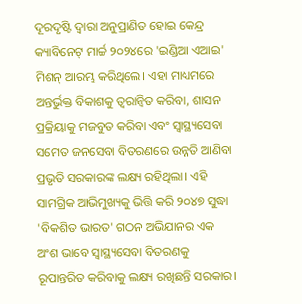ଦୂରଦୃଷ୍ଟି ଦ୍ୱାରା ଅନୁପ୍ରାଣିତ ହୋଇ କେନ୍ଦ୍ର କ୍ୟାବିନେଟ୍ ମାର୍ଚ୍ଚ ୨୦୨୪ରେ 'ଇଣ୍ଡିଆ ଏଆଇ' ମିଶନ୍ ଆରମ୍ଭ କରିଥିଲେ। ଏହା ମାଧ୍ୟମରେ ଅନ୍ତର୍ଭୁକ୍ତ ବିକାଶକୁ ତ୍ୱରାନ୍ୱିତ କରିବା, ଶାସନ ପ୍ରକ୍ରିୟାକୁ ମଜବୁତ କରିବା ଏବଂ ସ୍ୱାସ୍ଥ୍ୟସେବା ସମେତ ଜନସେବା ବିତରଣରେ ଉନ୍ନତି ଆଣିବା ପ୍ରଭୃତି ସରକାରଙ୍କ ଲକ୍ଷ୍ୟ ରହିଥିଲା। ଏହି ସାମଗ୍ରିକ ଆଭିମୁଖ୍ୟକୁ ଭିତ୍ତି କରି ୨୦୪୭ ସୁଦ୍ଧା 'ବିକଶିତ ଭାରତ' ଗଠନ ଅଭିଯାନର ଏକ ଅଂଶ ଭାବେ ସ୍ୱାସ୍ଥ୍ୟସେବା ବିତରଣକୁ ରୂପାନ୍ତରିତ କରିବାକୁ ଲକ୍ଷ୍ୟ ରଖିଛନ୍ତି ସରକାର।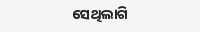ସେଥିଲାଗି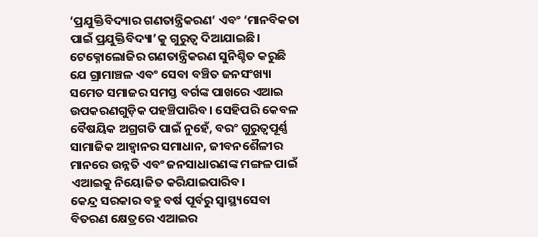‘ପ୍ରଯୁକ୍ତିବିଦ୍ୟାର ଗଣତାନ୍ତ୍ରିକରଣ’ ଏବଂ ‘ମାନବିକତା ପାଇଁ ପ୍ରଯୁକ୍ତିବିଦ୍ୟା’କୁ ଗୁରୁତ୍ୱ ଦିଆଯାଇଛି। ଟେକ୍ନୋଲୋଜିର ଗଣତାନ୍ତ୍ରିକରଣ ସୁନିଶ୍ଚିତ କରୁଛି ଯେ ଗ୍ରାମାଞ୍ଚଳ ଏବଂ ସେବା ବଞ୍ଚିତ ଜନସଂଖ୍ୟା ସମେତ ସମାଜର ସମସ୍ତ ବର୍ଗଙ୍କ ପାଖରେ ଏଆଇ ଉପକରଣଗୁଡ଼ିକ ପହଞ୍ଚିପାରିବ। ସେହିପରି କେବଳ ବୈଷୟିକ ଅଗ୍ରଗତି ପାଇଁ ନୁହେଁ, ବରଂ ଗୁରୁତ୍ୱପୂର୍ଣ୍ଣ ସାମାଜିକ ଆହ୍ୱାନର ସମାଧାନ, ଜୀବନଶୈଳୀର ମାନରେ ଉନ୍ନତି ଏବଂ ଜନସାଧାରଣଙ୍କ ମଙ୍ଗଳ ପାଇଁ ଏଆଇକୁ ନିୟୋଜିତ କରିଯାଇପାରିବ।
କେନ୍ଦ୍ର ସରକାର ବହୁ ବର୍ଷ ପୂର୍ବରୁ ସ୍ୱାସ୍ଥ୍ୟସେବା ବିତରଣ କ୍ଷେତ୍ରରେ ଏଆଇର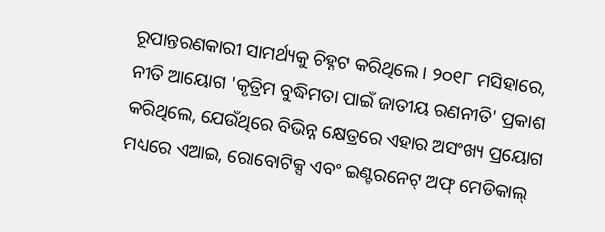ରୂପାନ୍ତରଣକାରୀ ସାମର୍ଥ୍ୟକୁ ଚିହ୍ନଟ କରିଥିଲେ। ୨୦୧୮ ମସିହାରେ, ନୀତି ଆୟୋଗ 'କୃତ୍ରିମ ବୁଦ୍ଧିମତା ପାଇଁ ଜାତୀୟ ରଣନୀତି' ପ୍ରକାଶ କରିଥିଲେ, ଯେଉଁଥିରେ ବିଭିନ୍ନ କ୍ଷେତ୍ରରେ ଏହାର ଅସଂଖ୍ୟ ପ୍ରୟୋଗ ମଧ୍ୟରେ ଏଆଇ, ରୋବୋଟିକ୍ସ ଏବଂ ଇଣ୍ଟରନେଟ୍ ଅଫ୍ ମେଡିକାଲ୍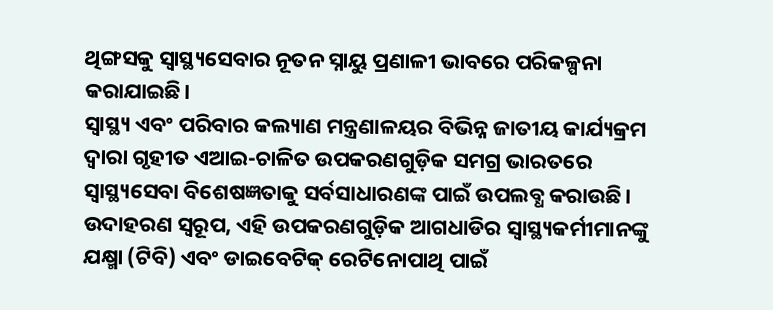ଥିଙ୍ଗସକୁ ସ୍ୱାସ୍ଥ୍ୟସେବାର ନୂତନ ସ୍ନାୟୁ ପ୍ରଣାଳୀ ଭାବରେ ପରିକଳ୍ପନା କରାଯାଇଛି।
ସ୍ୱାସ୍ଥ୍ୟ ଏବଂ ପରିବାର କଲ୍ୟାଣ ମନ୍ତ୍ରଣାଳୟର ବିଭିନ୍ନ ଜାତୀୟ କାର୍ଯ୍ୟକ୍ରମ ଦ୍ୱାରା ଗୃହୀତ ଏଆଇ-ଚାଳିତ ଉପକରଣଗୁଡ଼ିକ ସମଗ୍ର ଭାରତରେ ସ୍ୱାସ୍ଥ୍ୟସେବା ବିଶେଷଜ୍ଞତାକୁ ସର୍ବସାଧାରଣଙ୍କ ପାଇଁ ଉପଲବ୍ଧ କରାଉଛି। ଉଦାହରଣ ସ୍ୱରୂପ, ଏହି ଉପକରଣଗୁଡ଼ିକ ଆଗଧାଡିର ସ୍ୱାସ୍ଥ୍ୟକର୍ମୀମାନଙ୍କୁ ଯକ୍ଷ୍ମା (ଟିବି) ଏବଂ ଡାଇବେଟିକ୍ ରେଟିନୋପାଥି ପାଇଁ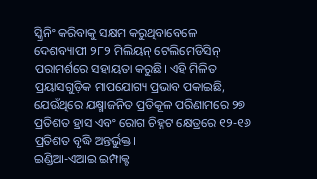ସ୍କ୍ରିନିଂ କରିବାକୁ ସକ୍ଷମ କରୁଥିବାବେଳେ ଦେଶବ୍ୟାପୀ ୨୮୨ ମିଲିୟନ୍ ଟେଲିମେଡିସିନ୍ ପରାମର୍ଶରେ ସହାୟତା କରୁଛି। ଏହି ମିଳିତ ପ୍ରୟାସଗୁଡ଼ିକ ମାପଯୋଗ୍ୟ ପ୍ରଭାବ ପକାଇଛି, ଯେଉଁଥିରେ ଯକ୍ଷ୍ମାଜନିତ ପ୍ରତିକୂଳ ପରିଣାମରେ ୨୭ ପ୍ରତିଶତ ହ୍ରାସ ଏବଂ ରୋଗ ଚିହ୍ନଟ କ୍ଷେତ୍ରରେ ୧୨-୧୬ ପ୍ରତିଶତ ବୃଦ୍ଧି ଅନ୍ତର୍ଭୁକ୍ତ।
ଇଣ୍ଡିଆ-ଏଆଇ ଇମ୍ପାକ୍ଟ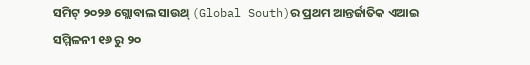ସମିଟ୍ ୨୦୨୬ ଗ୍ଲୋବାଲ ସାଉଥ୍ (Global South)ର ପ୍ରଥମ ଆନ୍ତର୍ଜାତିକ ଏଆଇ ସମ୍ମିଳନୀ ୧୬ ରୁ ୨୦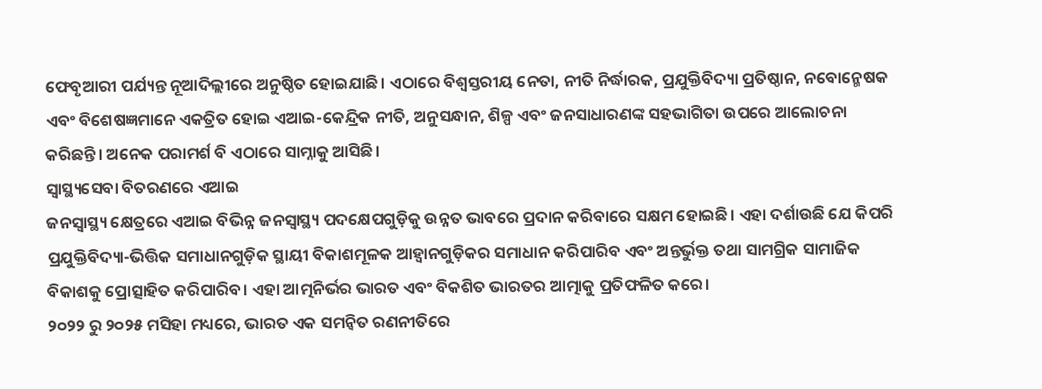ଫେବୃଆରୀ ପର୍ଯ୍ୟନ୍ତ ନୂଆଦିଲ୍ଲୀରେ ଅନୁଷ୍ଠିତ ହୋଇଯାଛି। ଏଠାରେ ବିଶ୍ୱସ୍ତରୀୟ ନେତା, ନୀତି ନିର୍ଦ୍ଧାରକ, ପ୍ରଯୁକ୍ତିବିଦ୍ୟା ପ୍ରତିଷ୍ଠାନ, ନବୋନ୍ମେଷକ ଏବଂ ବିଶେଷଜ୍ଞମାନେ ଏକତ୍ରିତ ହୋଇ ଏଆଇ-କେନ୍ଦ୍ରିକ ନୀତି, ଅନୁସନ୍ଧାନ, ଶିଳ୍ପ ଏବଂ ଜନସାଧାରଣଙ୍କ ସହଭାଗିତା ଉପରେ ଆଲୋଚନା କରିଛନ୍ତି। ଅନେକ ପରାମର୍ଶ ବି ଏଠାରେ ସାମ୍ନାକୁ ଆସିଛି।
ସ୍ୱାସ୍ଥ୍ୟସେବା ବିତରଣରେ ଏଆଇ
ଜନସ୍ୱାସ୍ଥ୍ୟ କ୍ଷେତ୍ରରେ ଏଆଇ ବିଭିନ୍ନ ଜନସ୍ୱାସ୍ଥ୍ୟ ପଦକ୍ଷେପଗୁଡ଼ିକୁ ଉନ୍ନତ ଭାବରେ ପ୍ରଦାନ କରିବାରେ ସକ୍ଷମ ହୋଇଛି। ଏହା ଦର୍ଶାଉଛି ଯେ କିପରି ପ୍ରଯୁକ୍ତିବିଦ୍ୟା-ଭିତ୍ତିକ ସମାଧାନଗୁଡ଼ିକ ସ୍ଥାୟୀ ବିକାଶମୂଳକ ଆହ୍ୱାନଗୁଡ଼ିକର ସମାଧାନ କରିପାରିବ ଏବଂ ଅନ୍ତର୍ଭୁକ୍ତ ତଥା ସାମଗ୍ରିକ ସାମାଜିକ ବିକାଶକୁ ପ୍ରୋତ୍ସାହିତ କରିପାରିବ। ଏହା ଆତ୍ମନିର୍ଭର ଭାରତ ଏବଂ ବିକଶିତ ଭାରତର ଆତ୍ମାକୁ ପ୍ରତିଫଳିତ କରେ।
୨୦୨୨ ରୁ ୨୦୨୫ ମସିହା ମଧ୍ୟରେ, ଭାରତ ଏକ ସମନ୍ୱିତ ରଣନୀତିରେ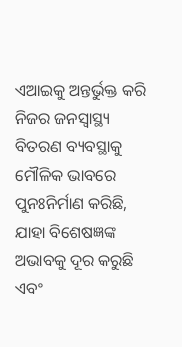ଏଆଇକୁ ଅନ୍ତର୍ଭୁକ୍ତ କରି ନିଜର ଜନସ୍ୱାସ୍ଥ୍ୟ ବିତରଣ ବ୍ୟବସ୍ଥାକୁ ମୌଳିକ ଭାବରେ ପୁନଃନିର୍ମାଣ କରିଛି, ଯାହା ବିଶେଷଜ୍ଞଙ୍କ ଅଭାବକୁ ଦୂର କରୁଛି ଏବଂ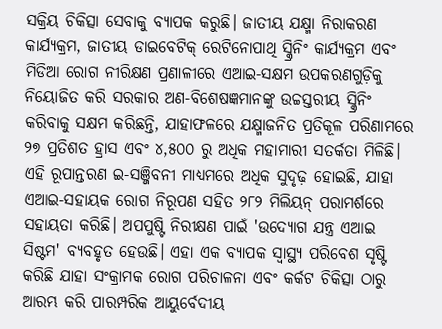ସକ୍ରିୟ ଚିକିତ୍ସା ସେବାକୁ ବ୍ୟାପକ କରୁଛି। ଜାତୀୟ ଯକ୍ଷ୍ମା ନିରାକରଣ କାର୍ଯ୍ୟକ୍ରମ, ଜାତୀୟ ଡାଇବେଟିକ୍ ରେଟିନୋପାଥି ସ୍କ୍ରିନିଂ କାର୍ଯ୍ୟକ୍ରମ ଏବଂ ମିଡିଆ ରୋଗ ନୀରିକ୍ଷଣ ପ୍ରଣାଳୀରେ ଏଆଇ-ସକ୍ଷମ ଉପକରଣଗୁଡ଼ିକୁ ନିୟୋଜିତ କରି ସରକାର ଅଣ-ବିଶେଷଜ୍ଞମାନଙ୍କୁ ଉଚ୍ଚସ୍ତରୀୟ ସ୍କ୍ରିନିଂ କରିବାକୁ ସକ୍ଷମ କରିଛନ୍ତି, ଯାହାଫଳରେ ଯକ୍ଷ୍ମାଜନିତ ପ୍ରତିକୂଳ ପରିଣାମରେ ୨୭ ପ୍ରତିଶତ ହ୍ରାସ ଏବଂ ୪,୫୦୦ ରୁ ଅଧିକ ମହାମାରୀ ସତର୍କତା ମିଳିଛି।
ଏହି ରୂପାନ୍ତରଣ ଇ-ସଞ୍ଜିବନୀ ମାଧ୍ୟମରେ ଅଧିକ ସୁଦୃଢ଼ ହୋଇଛି, ଯାହା ଏଆଇ-ସହାୟକ ରୋଗ ନିରୂପଣ ସହିତ ୨୮୨ ମିଲିୟନ୍ ପରାମର୍ଶରେ ସହାୟତା କରିଛି। ଅପପୁଷ୍ଟି ନିରୀକ୍ଷଣ ପାଇଁ 'ଉଦ୍ୟୋଗ ଯନ୍ତ୍ର ଏଆଇ ସିଷ୍ଟମ' ବ୍ୟବହୃତ ହେଉଛି। ଏହା ଏକ ବ୍ୟାପକ ସ୍ୱାସ୍ଥ୍ୟ ପରିବେଶ ସୃଷ୍ଟି କରିଛି ଯାହା ସଂକ୍ରାମକ ରୋଗ ପରିଚାଳନା ଏବଂ କର୍କଟ ଚିକିତ୍ସା ଠାରୁ ଆରମ୍ଭ କରି ପାରମ୍ପରିକ ଆୟୁର୍ବେଦୀୟ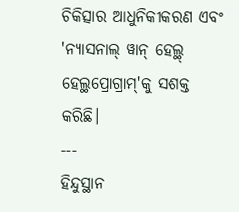ଚିକିତ୍ସାର ଆଧୁନିକୀକରଣ ଏବଂ 'ନ୍ୟାସନାଲ୍ ୱାନ୍ ହେଲ୍ଥ୍ ହେଲ୍ଥପ୍ରୋଗ୍ରାମ୍'କୁ ସଶକ୍ତ କରିଛି।
---
ହିନ୍ଦୁସ୍ଥାନ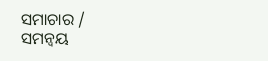ସମାଚାର / ସମନ୍ୱୟ